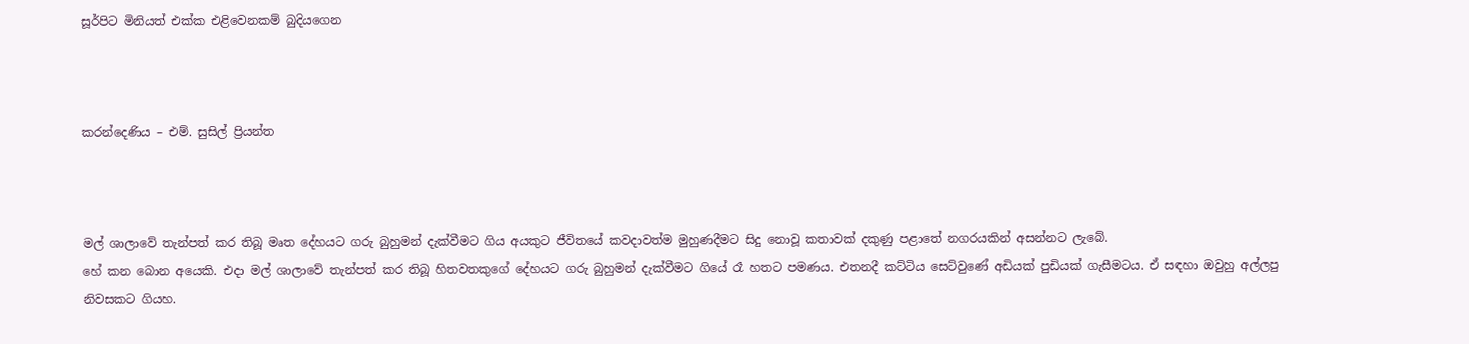සූර්පිට මිනියත් එක්ක එළිවෙනකම් බුදියගෙන



කරන්දෙණිය – එම්. සුසිල් ප්‍රියන්ත



මල් ශාලාවේ තැන්පත් කර තිබූ මෘත දේහයට ගරු බුහුමන් දැක්වීමට ගිය අයකුට ජීවිතයේ කවදාවත්ම මුහුණදීමට සිදු නොවූ කතාවක් දකුණු පළාතේ නගරයකින් අසන්නට ලැබේ.
හේ කන බොන අයෙකි. එදා මල් ශාලාවේ තැන්පත් කර තිබූ හිතවතකුගේ දේහයට ගරු බුහුමන් දැක්වීමට ගියේ රෑ හතට පමණය. එතනදී කට්ටිය සෙට්වුණේ අඩියක් පුඩියක් ගැසීමටය. ඒ සඳහා ඔවුහු අල්ලපු නිවසකට ගියහ.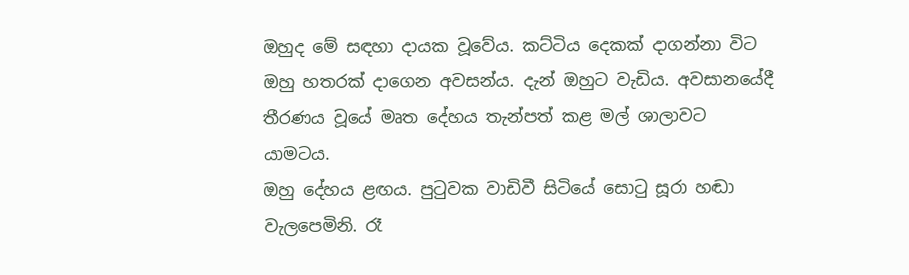ඔහුද මේ සඳහා දායක වූවේය. කට්ටිය දෙකක් දාගන්නා විට ඔහු හතරක් දාගෙන අවසන්ය. දැන් ඔහුට වැඩිය. අවසානයේදී තීරණය වූයේ මෘත දේහය තැන්පත් කළ මල් ශාලාවට යාමටය.
ඔහු දේහය ළඟය. පුටුවක වාඩිවී සිටියේ සොටු සූරා හඬා වැලපෙමිනි. රෑ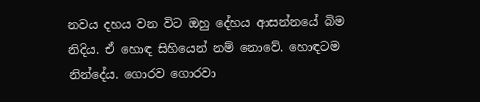නවය දහය වන විට ඔහු දේහය ආසන්නයේ බිම නිදිය. ඒ හොඳ සිහියෙන් නම් නොවේ. හොඳටම නින්දේය. ගොරව ගොරවා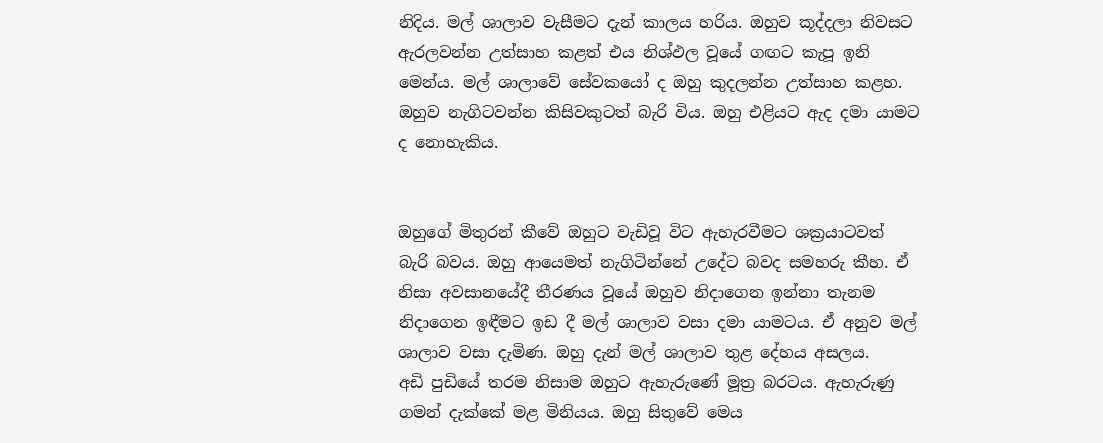නිදිය. මල් ශාලාව වැසීමට දැන් කාලය හරිය. ඔහුව කූද්දලා නිවසට ඇරලවන්න උත්සාහ කළත් එය නිශ්ඵල වූයේ ගඟට කැපූ ඉනි මෙන්ය. මල් ශාලාවේ සේවකයෝ ද ඔහු කුදලන්න උත්සාහ කළහ. ඔහුව නැගිටවන්න කිසිවකුටත් බැරි විය. ඔහු එළියට ඇද දමා යාමට ද නොහැකිය.


ඔහුගේ මිතුරන් කීවේ ඔහුට වැඩිවූ විට ඇහැරවීමට ශක්‍රයාටවත් බැරි බවය. ඔහු ආයෙමත් නැගිටින්නේ උදේට බවද සමහරු කීහ. ඒ නිසා අවසානයේදී තීරණය වූයේ ඔහුව නිදාගෙන ඉන්නා තැනම නිදාගෙන ඉඳීමට ඉඩ දී මල් ශාලාව වසා දමා යාමටය. ඒ අනුව මල් ශාලාව වසා දැමිණ. ඔහු දැන් මල් ශාලාව තුළ දේහය අසලය.
අඩි පුඩියේ තරම නිසාම ඔහුට ඇහැරුණේ මූත්‍ර බරටය. ඇහැරුණු ගමන් දැක්කේ මළ මිනියය. ඔහු සිතුවේ මෙය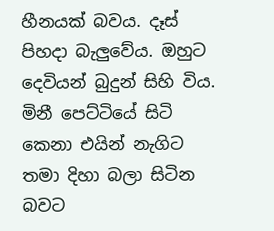හීනයක් බවය. දෑස් පිහදා බැලු‍වේය. ඔහුට දෙවියන් බුදුන් සිහි විය. මිනී පෙට්ටියේ සිටි කෙනා එයින් නැගිට තමා දිහා බලා සිටින බවට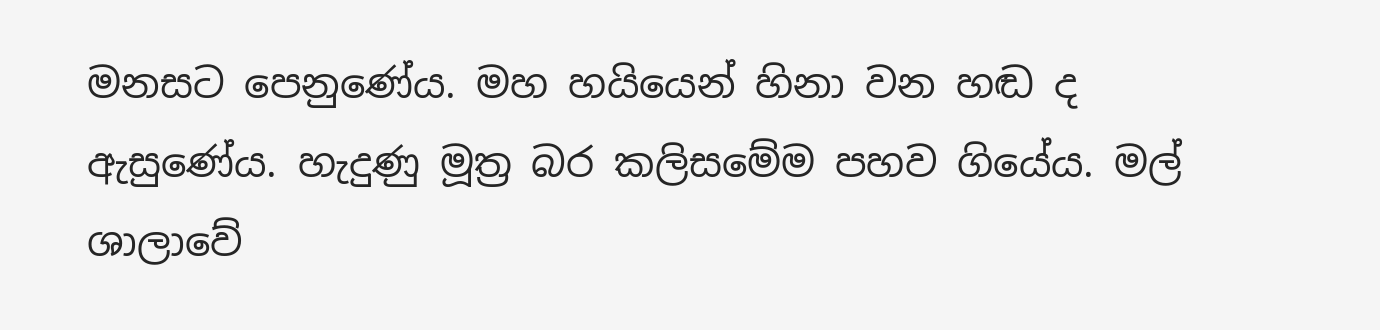මනසට පෙනුණේය. මහ හයියෙන් හිනා වන හඬ ද ඇසුණේය. හැදුණු මූත්‍ර බර කලිසමේම පහව ගියේය. මල් ශාලාවේ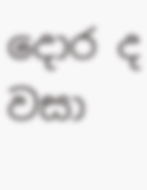දොර ද වසා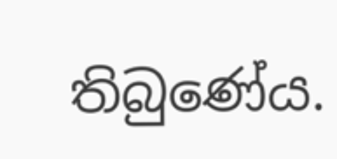තිබුණේය.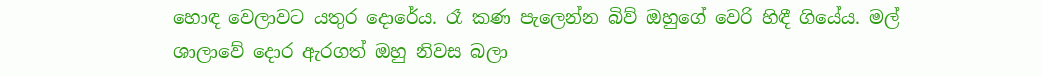හොඳ වෙලාවට යතුර දොරේය. රෑ කණ පැලෙන්න බිව් ඔහුගේ වෙරි හිඳී ගියේය. මල් ශාලාවේ දොර ඇරගත් ඔහු නිවස බලා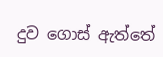දුව ගොස් ඇත්තේ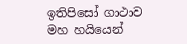ඉතිපිසෝ ගාථාව මහ හයියෙන්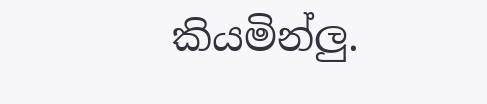කියමින්ලු‍.